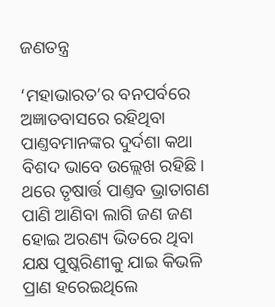ଜଣତନ୍ତ୍ର

‘ମହାଭାରତ’ର ବନପର୍ବରେ ଅଜ୍ଞାତବାସରେ ରହିଥିବା ପାଣ୍ତବମାନଙ୍କର ଦୁର୍ଦଶା କଥା ବିଶଦ ଭାବେ ଉଲ୍ଲେଖ ରହିଛି। ଥରେ ତୃଷାର୍ତ୍ତ ପାଣ୍ତବ ଭ୍ରାତାଗଣ ପାଣି ଆଣିବା ଲାଗି ଜଣ ଜଣ ହୋଇ ଅରଣ୍ୟ ଭିତରେ ଥିବା ଯକ୍ଷ ପୁଷ୍କରିଣୀକୁ ଯାଇ କିଭଳି ପ୍ରାଣ ହରେଇଥିଲେ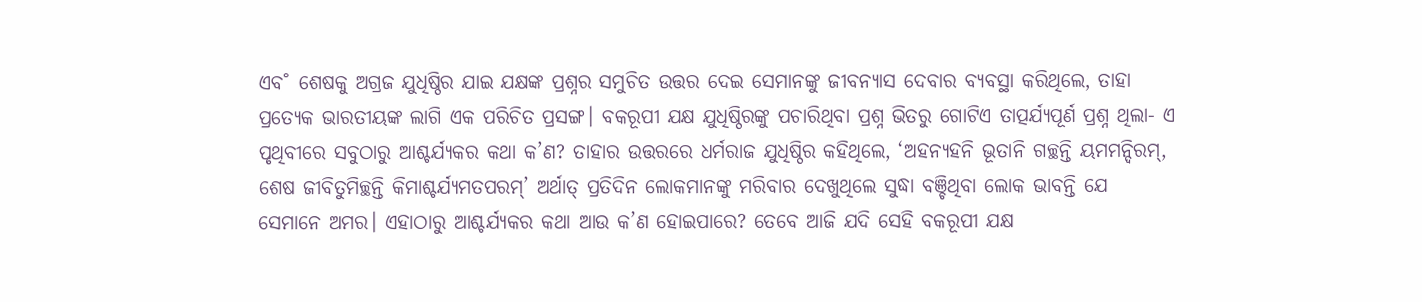ଏବ˚ ଶେଷକୁ ଅଗ୍ରଜ ଯୁଧିଷ୍ଠିର ଯାଇ ଯକ୍ଷଙ୍କ ପ୍ରଶ୍ନର ସମୁଚିତ ଉତ୍ତର ଦେଇ ସେମାନଙ୍କୁ ଜୀବନ୍ୟାସ ଦେବାର ବ୍ୟବସ୍ଥା କରିଥିଲେ, ତାହା ପ୍ରତ୍ୟେକ ଭାରତୀୟଙ୍କ ଲାଗି ଏକ ପରିଚିତ ପ୍ରସଙ୍ଗ। ବକରୂପୀ ଯକ୍ଷ ଯୁଧିଷ୍ଠିରଙ୍କୁ ପଚାରିଥିବା ପ୍ରଶ୍ନ ଭିତରୁ ଗୋଟିଏ ତାତ୍ପର୍ଯ୍ୟପୂର୍ଣ ପ୍ରଶ୍ନ ଥିଲା- ଏ ପୃଥିବୀରେ ସବୁଠାରୁ ଆଶ୍ଚର୍ଯ୍ୟକର କଥା କ’ଣ? ତାହାର ଉତ୍ତରରେ ଧର୍ମରାଜ ଯୁଧିଷ୍ଠିର କହିଥିଲେ, ‘ଅହନ୍ୟହନି ଭୂତାନି ଗଚ୍ଛନ୍ତି ୟମମନ୍ଦିରମ୍‌, ଶେଷ ଜୀବିତୁମିଚ୍ଛନ୍ତି କିମାଶ୍ଚର୍ଯ୍ୟମତପରମ୍‌’ ଅର୍ଥାତ୍‌ ପ୍ରତିଦିନ ଲୋକମାନଙ୍କୁ ମରିବାର ଦେଖୁଥିଲେ ସୁଦ୍ଧା ବଞ୍ଚିଥିବା ଲୋକ ଭାବନ୍ତି ଯେ ସେମାନେ ଅମର। ଏହାଠାରୁ ଆଶ୍ଚର୍ଯ୍ୟକର କଥା ଆଉ କ’ଣ ହୋଇପାରେ? ତେବେ ଆଜି ଯଦି ସେହି ବକରୂପୀ ଯକ୍ଷ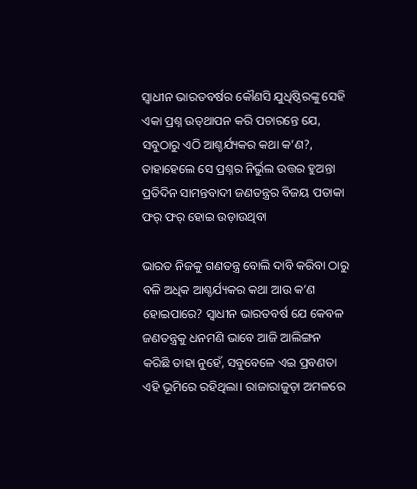ସ୍ବାଧୀନ ଭାରତବର୍ଷର କୌଣସି ଯୁଧିଷ୍ଠିରଙ୍କୁ ସେହି ଏକା ପ୍ରଶ୍ନ ଉତ୍‌ଥାପନ କରି ପଚାରନ୍ତେ ଯେ, ସବୁଠାରୁ ଏଠି ଆଶ୍ଚର୍ଯ୍ୟକର କଥା କ’ଣ?, ତାହାହେଲେ ସେ ପ୍ରଶ୍ନର ନିର୍ଭୁଲ ଉତ୍ତର ହୁଅନ୍ତା ପ୍ରତିଦିନ ସାମନ୍ତବାଦୀ ଜଣତନ୍ତ୍ରର ବିଜୟ ପତାକା ଫର‌୍‌ ଫର‌୍‌ ହୋଇ ଉଡ଼ାଉଥିବା

ଭାରତ ନିଜକୁ ଗଣତନ୍ତ୍ର ବୋଲି ଦାବି କରିବା ଠାରୁ ବଳି ଅଧିକ ଆଶ୍ଚର୍ଯ୍ୟକର କଥା ଆଉ କ’ଣ ହୋଇପାରେ? ସ୍ବାଧୀନ ଭାରତବର୍ଷ ଯେ କେବଳ ଜଣତନ୍ତ୍ରକୁ ଧନମଣି ଭାବେ ଆଜି ଆଲିଙ୍ଗନ କରିଛି ତାହା ନୁହେଁ, ସବୁବେଳେ ଏଇ ପ୍ରବଣତା ଏହି ଭୂମିରେ ରହିଥିଲା। ରାଜାରାଜୁଡ଼ା ଅମଳରେ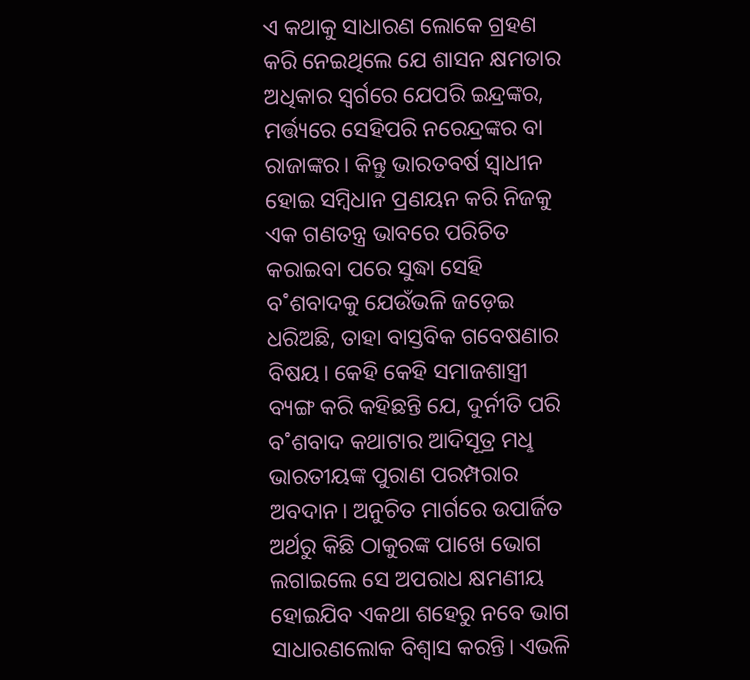ଏ କଥାକୁ ସାଧାରଣ ଲୋକେ ଗ୍ରହଣ କରି ନେଇଥିଲେ ଯେ ଶାସନ କ୍ଷମତାର ଅଧିକାର ସ୍ବର୍ଗରେ ଯେପରି ଇନ୍ଦ୍ରଙ୍କର, ମର୍ତ୍ତ୍ୟରେ ସେହିପରି ନରେନ୍ଦ୍ରଙ୍କର ବା ରାଜାଙ୍କର। କିନ୍ତୁ ଭାରତବର୍ଷ ସ୍ବାଧୀନ ହୋଇ ସମ୍ବିଧାନ ପ୍ରଣୟନ କରି ନିଜକୁ ଏକ ଗଣତନ୍ତ୍ର ଭାବରେ ପରିଚିତ କରାଇବା ପରେ ସୁଦ୍ଧା ସେହି ବ˚ଶବାଦକୁ ଯେଉଁଭଳି ଜଡ଼େଇ ଧରିଅଛି, ତାହା ବାସ୍ତବିକ ଗବେଷଣାର ବିଷୟ। କେହି କେହି ସମାଜଶାସ୍ତ୍ରୀ ବ୍ୟଙ୍ଗ କରି କହିଛନ୍ତି ଯେ, ଦୁର୍ନୀତି ପରି ବ˚ଶବାଦ କଥାଟାର ଆଦିସୂତ୍ର ମଧୢ ଭାରତୀୟଙ୍କ ପୁରାଣ ପରମ୍ପରାର ଅବଦାନ। ଅନୁଚିତ ମାର୍ଗରେ ଉପାର୍ଜିତ ଅର୍ଥରୁ କିଛି ଠାକୁରଙ୍କ ପାଖେ ଭୋଗ ଲଗାଇଲେ ସେ ଅପରାଧ କ୍ଷମଣୀୟ ହୋଇଯିବ ଏକଥା ଶହେରୁ ନବେ ଭାଗ ସାଧାରଣଲୋକ ବିଶ୍ବାସ କରନ୍ତି। ଏଭଳି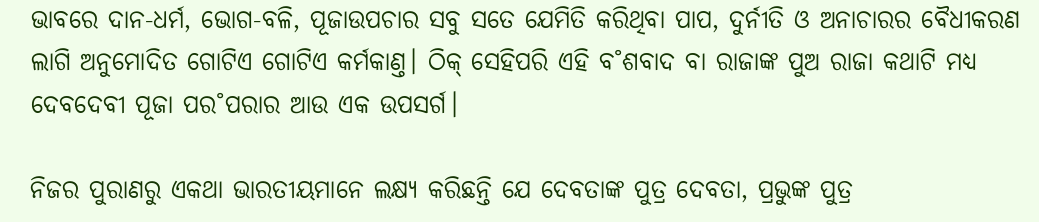ଭାବରେ ଦାନ-ଧର୍ମ, ଭୋଗ-ବଳି, ପୂଜାଉପଚାର ସବୁ ସତେ ଯେମିତି କରିଥିବା ପାପ, ଦୁର୍ନୀତି ଓ ଅନାଚାରର ବୈଧୀକରଣ ଲାଗି ଅନୁମୋଦିତ ଗୋଟିଏ ଗୋଟିଏ କର୍ମକାଣ୍ତ। ଠିକ୍‌ ସେହିପରି ଏହି ବ˚ଶବାଦ ବା ରାଜାଙ୍କ ପୁଅ ରାଜା କଥାଟି ମଧ୍ୟ ଦେବଦେବୀ ପୂଜା ପର˚ପରାର ଆଉ ଏକ ଉପସର୍ଗ।

ନିଜର ପୁରାଣରୁ ଏକଥା ଭାରତୀୟମାନେ ଲକ୍ଷ୍ୟ କରିଛନ୍ତି ଯେ ଦେବତାଙ୍କ ପୁତ୍ର ଦେବତା, ପ୍ରଭୁଙ୍କ ପୁତ୍ର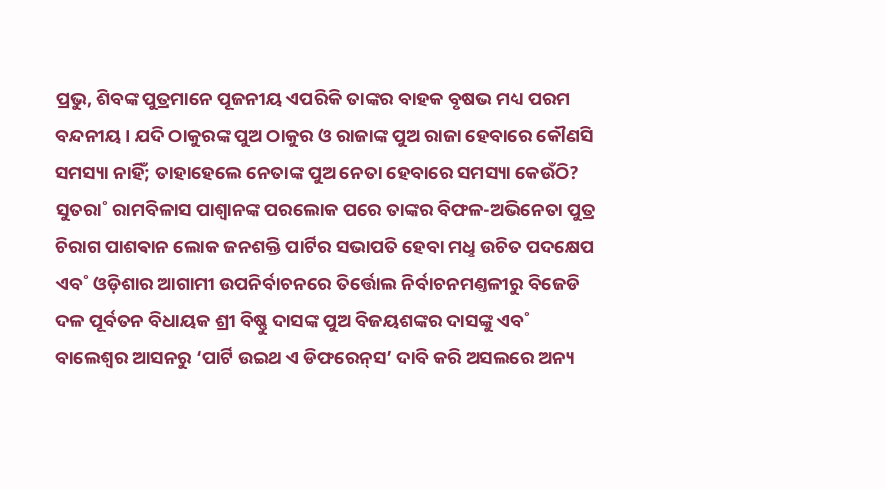ପ୍ରଭୁ, ଶିବଙ୍କ ପୁତ୍ରମାନେ ପୂଜନୀୟ ଏପରିକି ତାଙ୍କର ବାହକ ବୃଷଭ ମଧ୍ୟ ପରମ ବନ୍ଦନୀୟ। ଯଦି ଠାକୁରଙ୍କ ପୁଅ ଠାକୁର ଓ ରାଜାଙ୍କ ପୁଅ ରାଜା ହେବାରେ କୌଣସି ସମସ୍ୟା ନାହିଁ; ତାହାହେଲେ ନେତାଙ୍କ ପୁଅ ନେତା ହେବାରେ ସମସ୍ୟା କେଉଁଠି? ସୁତରା˚ ରାମବିଳାସ ପାଶ୍ବାନଙ୍କ ପରଲୋକ ପରେ ତାଙ୍କର ବିଫଳ-ଅଭିନେତା ପୁତ୍ର ଚିରାଗ ପାଶଵାନ ଲୋକ ଜନଶକ୍ତି ପାର୍ଟିର ସଭାପତି ହେବା ମଧୢ ଉଚିତ ପଦକ୍ଷେପ ଏବ˚ ଓଡ଼ିଶାର ଆଗାମୀ ଉପନିର୍ବାଚନରେ ତିର୍ତ୍ତୋଲ ନିର୍ବାଚନମଣ୍ତଳୀରୁ ବିଜେଡି ଦଳ ପୂର୍ବତନ ବିଧାୟକ ଶ୍ରୀ ବିଷ୍ଣୁ ଦାସଙ୍କ ପୁଅ ବିଜୟଶଙ୍କର ଦାସଙ୍କୁ ଏବ˚ ବାଲେଶ୍ବର ଆସନରୁ ‘ପାର୍ଟି ଉଇଥ ଏ ଡିଫରେନ୍‌ସ’ ଦାବି କରି ଅସଲରେ ଅନ୍ୟ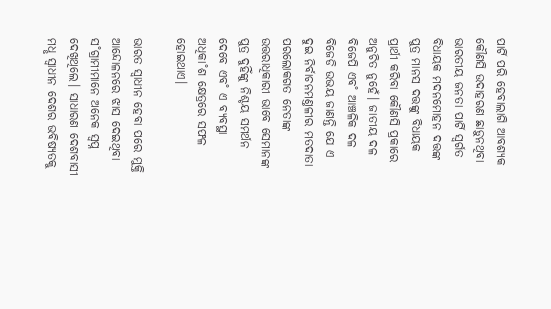ପାର୍ଟି ପରି ହେବାଲାଗି ଆବଶ୍ୟକ କୌଣସି ଉଦାହରଣ ଛାଡ଼ୁନଥିବା ଭାରତୀୟ ଜନତା ପାର୍ଟି ସ୍ବର୍ଗତ ବିଧାୟକ ମଦନମୋହନ ଦତ୍ତଙ୍କ ପୁତ୍ର ମାନସ ଦତ୍ତଙ୍କୁ ବିଧାୟକ ପ୍ରାର୍ଥୀ କରିବା କୌଣସି ପ୍ରକାରେ ଅନୁଚିତ ନୁହେଁ। ଜାତୀୟ ଦଳ ବିଜେପି ଏବ˚ ଆଞ୍ଚଳିକ ଦଳ ବିଜେଡି ଉଭୟ ଜାଣନ୍ତି ଯେ ଏ ଦୁଇ ନିର୍ବାଚନମଣ୍ତଳୀର ମତଦାତା ପରଲୋକଗତ ନେତାଙ୍କ ଉତ୍ତରାଧିକାରୀ ଭାବେ ସେମାନଙ୍କ ପୁତ୍ର ଦୁହିଁଙ୍କୁ ନିଶ୍ଚୟ ସମର୍ଥନ ଦେବେ ଏବ˚ ଏ ବ୍ୟବସ୍ଥା ଅଧିକା˚ଶ କ୍ଷେତ୍ରରେ ସଫଳ ହୋଇଥାଏ।

ଭାରତ ସ୍ବାଧୀନ ହେବା ପରେ ମୁକ୍ତି ଆନ୍ଦୋଳନରେ ଝାସ ଦେଇଥିବା ସ˚ଗ୍ରାମୀମାନେ ଅନେକ ସ୍ବପ୍ନ ଦେଖିଥିଲେ। ସାଧାରଣ ଦେଶବାସୀ ମଧୢ ସ୍ବାଧୀନ ଦେଶର ଭବିଷ୍ୟତକୁ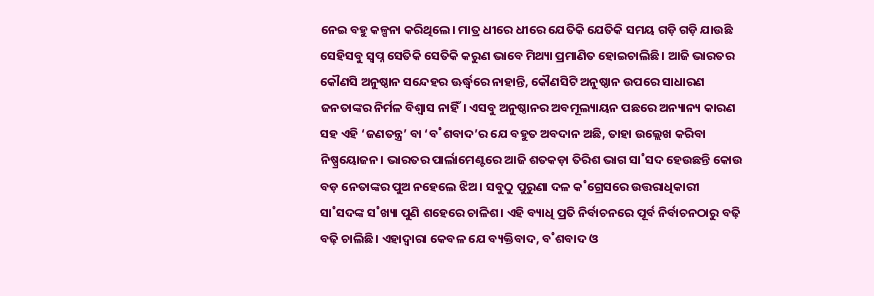ନେଇ ବହୁ କଳ୍ପନା କରିଥିଲେ। ମାତ୍ର ଧୀରେ ଧୀରେ ଯେତିକି ଯେତିକି ସମୟ ଗଡ଼ି ଗଡ଼ି ଯାଉଛି ସେହିସବୁ ସ୍ବପ୍ନ ସେତିକି ସେତିକି କରୁଣ ଭାବେ ମିଥ୍ୟା ପ୍ରମାଣିତ ହୋଇଚାଲିଛି। ଆଜି ଭାରତର କୌଣସି ଅନୁଷ୍ଠାନ ସନ୍ଦେହର ଊର୍ଦ୍ଧ୍ବରେ ନାହାନ୍ତି, କୌଣସିଟି ଅନୁଷ୍ଠାନ ଉପରେ ସାଧାରଣ ଜନତାଙ୍କର ନିର୍ମଳ ବିଶ୍ବାସ ନାହିଁ। ଏସବୁ ଅନୁଷ୍ଠାନର ଅବମୂଲ୍ୟାୟନ ପଛରେ ଅନ୍ୟାନ୍ୟ କାରଣ ସହ ଏହି ‘ଜଣତନ୍ତ୍ର’ ବା ‘ବ˚ଶବାଦ’ର ଯେ ବହୁତ ଅବଦାନ ଅଛି, ତାହା ଉଲ୍ଲେଖ କରିବା ନିଷ୍ପ୍ରୟୋଜନ। ଭାରତର ପାର୍ଲାମେଣ୍ଟରେ ଆଜି ଶତକଡ଼ା ତିରିଶ ଭାଗ ସା˚ସଦ ହେଉଛନ୍ତି କୋଉ ବଡ଼ ନେତାଙ୍କର ପୁଅ ନହେଲେ ଝିଅ। ସବୁଠୁ ପୁରୁଣା ଦଳ କ˚ଗ୍ରେସରେ ଉତ୍ତରାଧିକାରୀ ସା˚ସଦଙ୍କ ସ˚ଖ୍ୟା ପୁଣି ଶହେରେ ଚାଳିଶ। ଏହି ବ୍ୟାଧି ପ୍ରତି ନିର୍ବାଚନରେ ପୂର୍ବ ନିର୍ବାଚନଠାରୁ ବଢ଼ି ବଢ଼ି ଚାଲିଛି। ଏହାଦ୍ବାରା କେବଳ ଯେ ବ୍ୟକ୍ତିବାଦ, ବ˚ଶବାଦ ଓ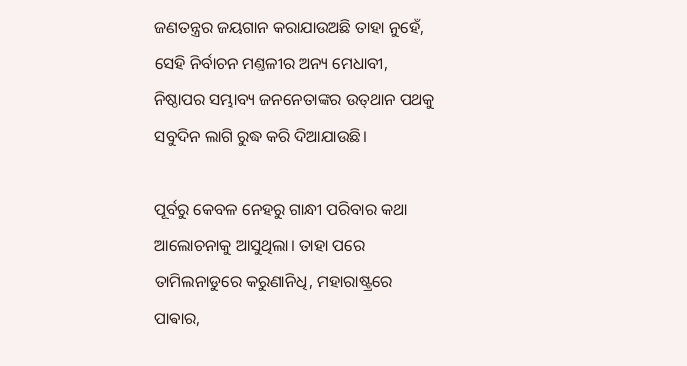ଜଣତନ୍ତ୍ରର ଜୟଗାନ କରାଯାଉଅଛି ତାହା ନୁହେଁ, ସେହି ନିର୍ବାଚନ ମଣ୍ତଳୀର ଅନ୍ୟ ମେଧାବୀ, ନିଷ୍ଠାପର ସମ୍ଭାବ୍ୟ ଜନନେତାଙ୍କର ଉତ୍‌ଥାନ ପଥକୁ ସବୁଦିନ ଲାଗି ରୁଦ୍ଧ କରି ଦିଆଯାଉଛି।

ପୂର୍ବରୁ କେବଳ ନେହରୁ ଗାନ୍ଧୀ ପରିବାର କଥା ଆଲୋଚନାକୁ ଆସୁଥିଲା। ତାହା ପରେ ତାମିଲନାଡୁରେ କରୁଣାନିଧି, ମହାରାଷ୍ଟ୍ରରେ ପାଵାର,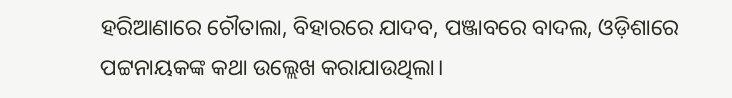ହରିଆଣାରେ ଚୌତାଲା, ବିହାରରେ ଯାଦବ, ପଞ୍ଜାବରେ ବାଦଲ, ଓଡ଼ିଶାରେ ପଟ୍ଟନାୟକଙ୍କ କଥା ଉଲ୍ଲେଖ କରାଯାଉଥିଲା।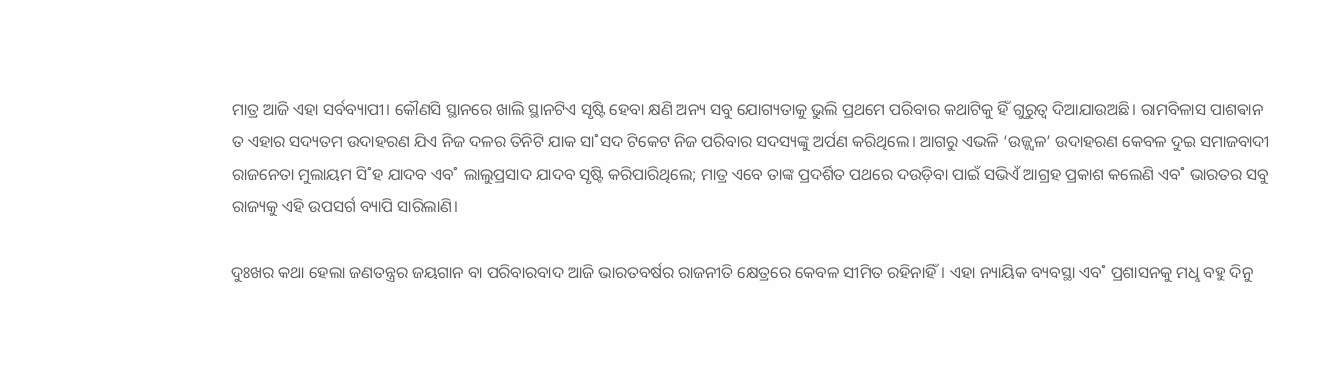ମାତ୍ର ଆଜି ଏହା ସର୍ବବ୍ୟାପୀ। କୌଣସି ସ୍ଥାନରେ ଖାଲି ସ୍ଥାନଟିଏ ସୃଷ୍ଟି ହେବା କ୍ଷଣି ଅନ୍ୟ ସବୁ ଯୋଗ୍ୟତାକୁ ଭୁଲି ପ୍ରଥମେ ପରିବାର କଥାଟିକୁ ହିଁ ଗୁରୁତ୍ବ ଦିଆଯାଉଅଛି। ରାମବିଳାସ ପାଶଵାନ ତ ଏହାର ସଦ୍ୟତମ ଉଦାହରଣ ଯିଏ ନିଜ ଦଳର ତିନିଟି ଯାକ ସା˚ସଦ ଟିକେଟ ନିଜ ପରିବାର ସଦସ୍ୟଙ୍କୁ ଅର୍ପଣ କରିଥିଲେ। ଆଗରୁ ଏଭଳି ‘ଉଜ୍ଜ୍ବଳ’ ଉଦାହରଣ କେବଳ ଦୁଇ ସମାଜବାଦୀ ରାଜନେତା ମୁଲାୟମ ସି˚ହ ଯାଦବ ଏବ˚ ଲାଲୁପ୍ରସାଦ ଯାଦବ ସୃଷ୍ଟି କରିପାରିଥିଲେ; ମାତ୍ର ଏବେ ତାଙ୍କ ପ୍ରଦର୍ଶିତ ପଥରେ ଦଉଡ଼ିବା ପାଇଁ ସଭିଏଁ ଆଗ୍ରହ ପ୍ରକାଶ କଲେଣି ଏବ˚ ଭାରତର ସବୁ ରାଜ୍ୟକୁ ଏହି ଉପସର୍ଗ ବ୍ୟାପି ସାରିଲାଣି।

ଦୁଃଖର କଥା ହେଲା ଜଣତନ୍ତ୍ରର ଜୟଗାନ ବା ପରିବାରବାଦ ଆଜି ଭାରତବର୍ଷର ରାଜନୀତି କ୍ଷେତ୍ରରେ କେବଳ ସୀମିତ ରହିନାହିଁ। ଏହା ନ୍ୟାୟିକ ବ୍ୟବସ୍ଥା ଏବ˚ ପ୍ରଶାସନକୁ ମଧୢ ବହୁ ଦିନୁ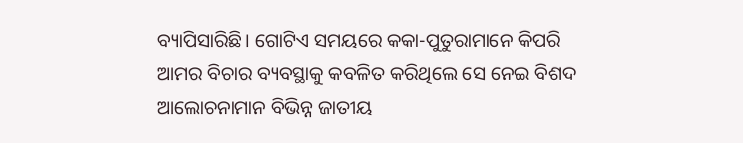ବ୍ୟାପିସାରିଛି। ଗୋଟିଏ ସମୟରେ କକା-ପୁତୁରାମାନେ କିପରି ଆମର ବିଚାର ବ୍ୟବସ୍ଥାକୁ କବଳିତ କରିଥିଲେ ସେ ନେଇ ବିଶଦ ଆଲୋଚନାମାନ ବିଭିନ୍ନ ଜାତୀୟ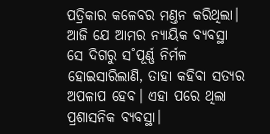ପତ୍ରିକାର କଳେବର ମଣ୍ତନ କରିଥିଲା। ଆଜି ଯେ ଆମର ନ୍ୟାୟିକ ବ୍ୟବସ୍ଥା ସେ ଦିଗରୁ ସ˚ପୂର୍ଣ୍ଣ ନିର୍ମଳ ହୋଇସାରିଲାଣି, ତାହା କହିବା ସତ୍ୟର ଅପଳାପ ହେବ। ଏହା ପରେ ଥିଲା ପ୍ରଶାସନିକ ବ୍ୟବସ୍ଥା।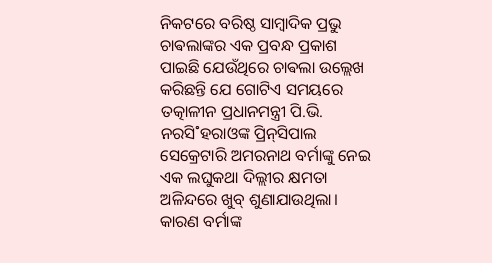ନିକଟରେ ବରିଷ୍ଠ ସାମ୍ବାଦିକ ପ୍ରଭୁ ଚାଵଲାଙ୍କର ଏକ ପ୍ରବନ୍ଧ ପ୍ରକାଶ ପାଇଛି ଯେଉଁଥିରେ ଚାଵଲା ଉଲ୍ଲେଖ କରିଛନ୍ତି ଯେ ଗୋଟିଏ ସମୟରେ ତତ୍କାଳୀନ ପ୍ରଧାନମନ୍ତ୍ରୀ ପି.ଭି. ନରସି˚ହରାଓଙ୍କ ପ୍ରିନ୍‌ସିପାଲ ସେକ୍ରେଟାରି ଅମରନାଥ ବର୍ମାଙ୍କୁ ନେଇ ଏକ ଲଘୁକଥା ଦିଲ୍ଲୀର କ୍ଷମତା ଅଳିନ୍ଦରେ ଖୁବ୍‌ ଶୁଣାଯାଉଥିଲା। କାରଣ ବର୍ମାଙ୍କ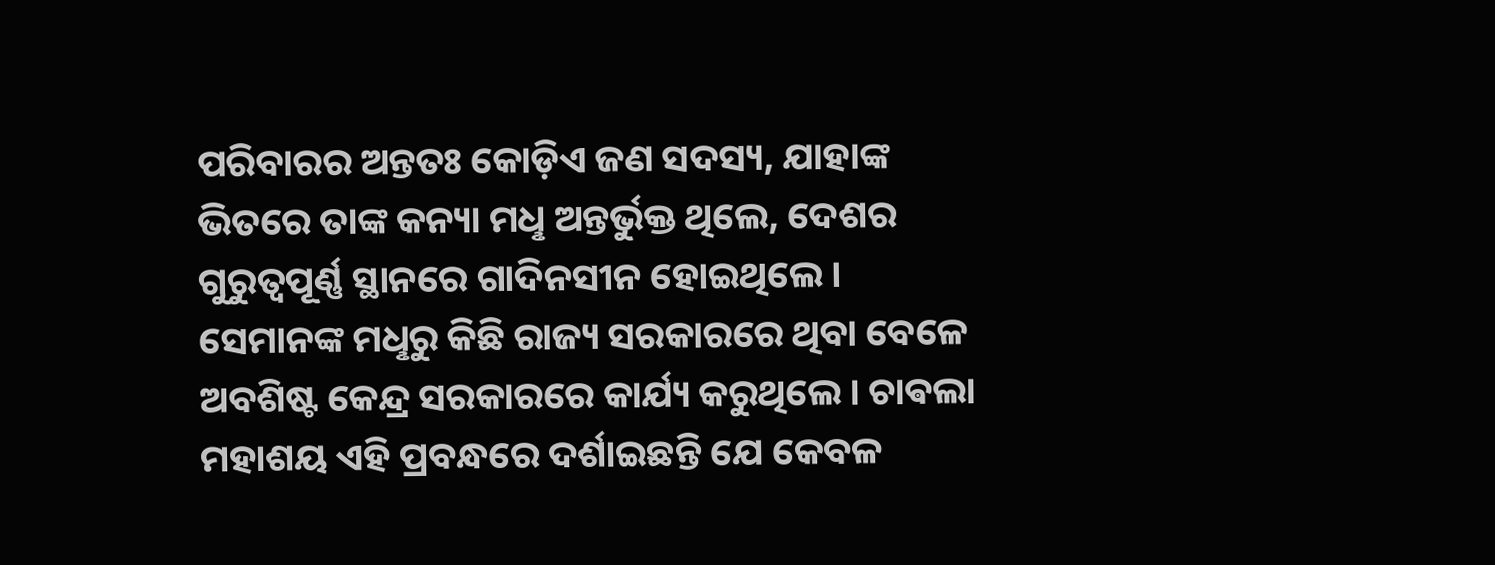ପରିବାରର ଅନ୍ତତଃ କୋଡ଼ିଏ ଜଣ ସଦସ୍ୟ, ଯାହାଙ୍କ ଭିତରେ ତାଙ୍କ କନ୍ୟା ମଧୢ ଅନ୍ତର୍ଭୁକ୍ତ ଥିଲେ, ଦେଶର ଗୁରୁତ୍ବପୂର୍ଣ୍ଣ ସ୍ଥାନରେ ଗାଦିନସୀନ ହୋଇଥିଲେ। ସେମାନଙ୍କ ମଧୢରୁ କିଛି ରାଜ୍ୟ ସରକାରରେ ଥିବା ବେଳେ ଅବଶିଷ୍ଟ କେନ୍ଦ୍ର ସରକାରରେ କାର୍ଯ୍ୟ କରୁଥିଲେ। ଚାଵଲା ମହାଶୟ ଏହି ପ୍ରବନ୍ଧରେ ଦର୍ଶାଇଛନ୍ତି ଯେ କେବଳ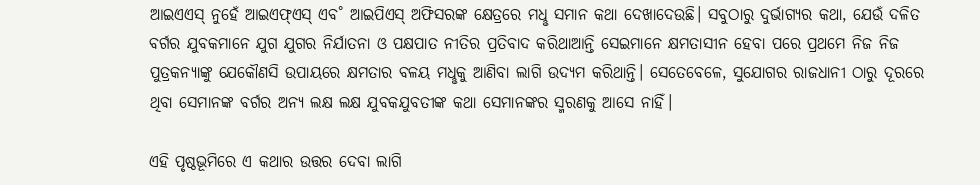ଆଇଏଏସ୍‌ ନୁହେଁ ଆଇଏଫ୍‌ଏସ୍‌ ଏବ˚ ଆଇପିଏସ୍‌ ଅଫିସରଙ୍କ କ୍ଷେତ୍ରରେ ମଧୢ ସମାନ କଥା ଦେଖାଦେଉଛି। ସବୁଠାରୁ ଦୁର୍ଭାଗ୍ୟର କଥା, ଯେଉଁ ଦଳିତ ବର୍ଗର ଯୁବକମାନେ ଯୁଗ ଯୁଗର ନିର୍ଯାତନା ଓ ପକ୍ଷପାତ ନୀତିର ପ୍ରତିବାଦ କରିଥାଆନ୍ତି ସେଇମାନେ କ୍ଷମତାସୀନ ହେବା ପରେ ପ୍ରଥମେ ନିଜ ନିଜ ପୁତ୍ରକନ୍ୟାଙ୍କୁ ଯେକୌଣସି ଉପାୟରେ କ୍ଷମତାର ବଳୟ ମଧୢକୁ ଆଣିବା ଲାଗି ଉଦ୍ୟମ କରିଥାନ୍ତି। ସେତେବେଳେ, ସୁଯୋଗର ରାଜଧାନୀ ଠାରୁ ଦୂରରେ ଥିବା ସେମାନଙ୍କ ବର୍ଗର ଅନ୍ୟ ଲକ୍ଷ ଲକ୍ଷ ଯୁବକଯୁବତୀଙ୍କ କଥା ସେମାନଙ୍କର ସ୍ମରଣକୁ ଆସେ ନାହିଁ।

ଏହି ପୃଷ୍ଠଭୂମିରେ ଏ କଥାର ଉତ୍ତର ଦେବା ଲାଗି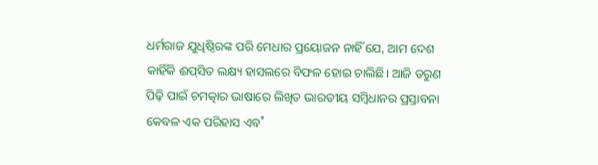ଧର୍ମରାଜ ଯୁଧିଷ୍ଠିରଙ୍କ ପରି ମେଧାର ପ୍ରୟୋଜନ ନାହିଁ ଯେ, ଆମ ଦେଶ କାହିଁକି ଈପ୍‌ସିତ ଲକ୍ଷ୍ୟ ହାସଲରେ ବିଫଳ ହୋଇ ଚାଲିଛି। ଆଜି ତରୁଣ ପିଢ଼ି ପାଇଁ ଚମତ୍କାର ଭାଷାରେ ଲିଖିତ ଭାରତୀୟ ସମ୍ବିଧାନର ପ୍ରସ୍ତାବନା କେବଳ ଏକ ପରିହାସ ଏବ˚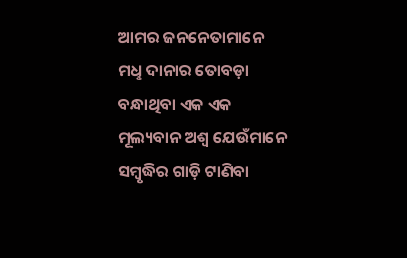ଆମର ଜନନେତାମାନେ ମଧୢ ଦାନାର ତୋବଡ଼ା ବନ୍ଧାଥିବା ଏକ ଏକ ମୂଲ୍ୟବାନ ଅଶ୍ବ ଯେଉଁମାନେ ସମ୍ବୃଦ୍ଧିର ଗାଡ଼ି ଟାଣିବା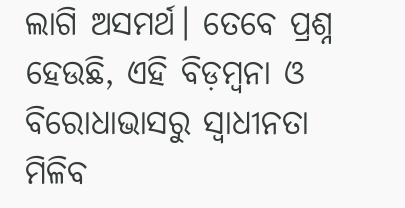ଲାଗି ଅସମର୍ଥ। ତେବେ ପ୍ରଶ୍ନ ହେଉଛି, ଏହି ବିଡ଼ମ୍ବନା ଓ ବିରୋଧାଭାସରୁ ସ୍ବାଧୀନତା ମିଳିବ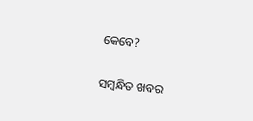କେବେ?

ସମ୍ବନ୍ଧିତ ଖବର